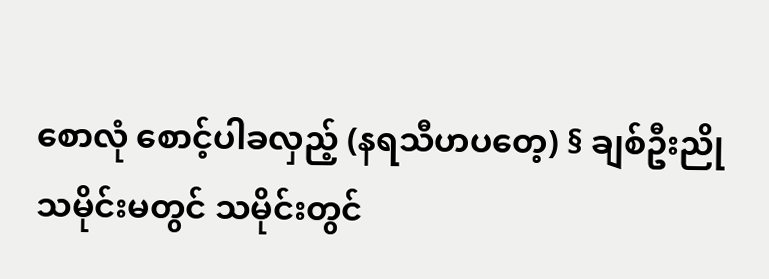စောလုံ စောင့်ပါခလှည့် (နရသီဟပတေ့) § ချစ်ဦးညို
သမိုင်းမတွင် သမိုင်းတွင်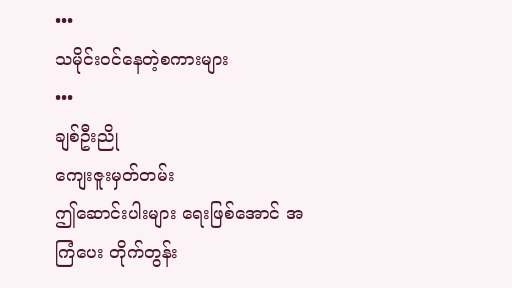•••
သမိုင်းဝင်နေတဲ့စကားများ
•••
ချစ်ဦးညို
ကျေးဇူးမှတ်တမ်း
ဤဆောင်းပါးများ ရေးဖြစ်အောင် အကြံပေး တိုက်တွန်း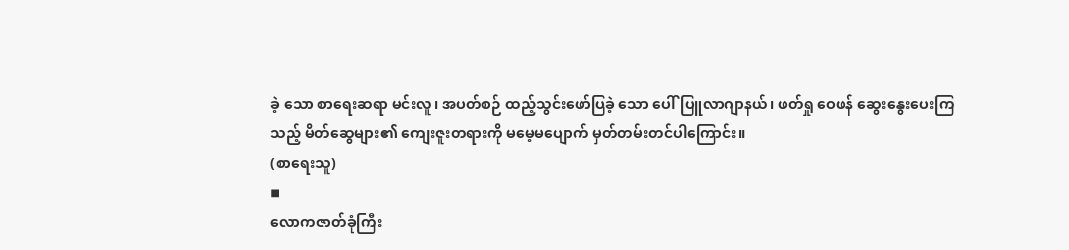ခဲ့ သော စာရေးဆရာ မင်းလူ၊ အပတ်စဉ် ထည့်သွင်းဖော်ပြခဲ့ သော ပေါ်ပြူလာဂျာနယ်၊ ဖတ်ရှု ဝေဖန် ဆွေးနွေးပေးကြ သည့် မိတ်ဆွေများ၏ ကျေးဇူးတရားကို မမေ့မပျောက် မှတ်တမ်းတင်ပါကြောင်း။
(စာရေးသူ)
◾
လောကဇာတ်ခုံကြီး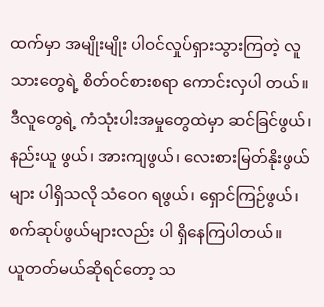ထက်မှာ အမျိုးမျိုး ပါဝင်လှုပ်ရှားသွားကြတဲ့ လူသားတွေရဲ့ စိတ်ဝင်စားစရာ ကောင်းလှပါ တယ်။ ဒီလူတွေရဲ့ ကံသုံးပါးအမှုတွေထဲမှာ ဆင်ခြင်ဖွယ်၊ နည်းယူ ဖွယ်၊ အားကျဖွယ်၊ လေးစားမြတ်နိုးဖွယ်များ ပါရှိသလို သံဝေဂ ရဖွယ်၊ ရှောင်ကြဉ်ဖွယ်၊ စက်ဆုပ်ဖွယ်များလည်း ပါ ရှိနေကြပါတယ်။
ယူတတ်မယ်ဆိုရင်တော့ သ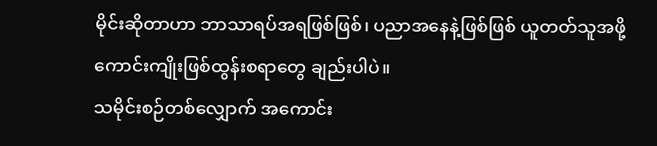မိုင်းဆိုတာဟာ ဘာသာရပ်အရဖြစ်ဖြစ်၊ ပညာအနေနဲ့ဖြစ်ဖြစ် ယူတတ်သူအဖို့ ကောင်းကျိုးဖြစ်ထွန်းစရာတွေ ချည်းပါပဲ။
သမိုင်းစဉ်တစ်လျှောက် အကောင်း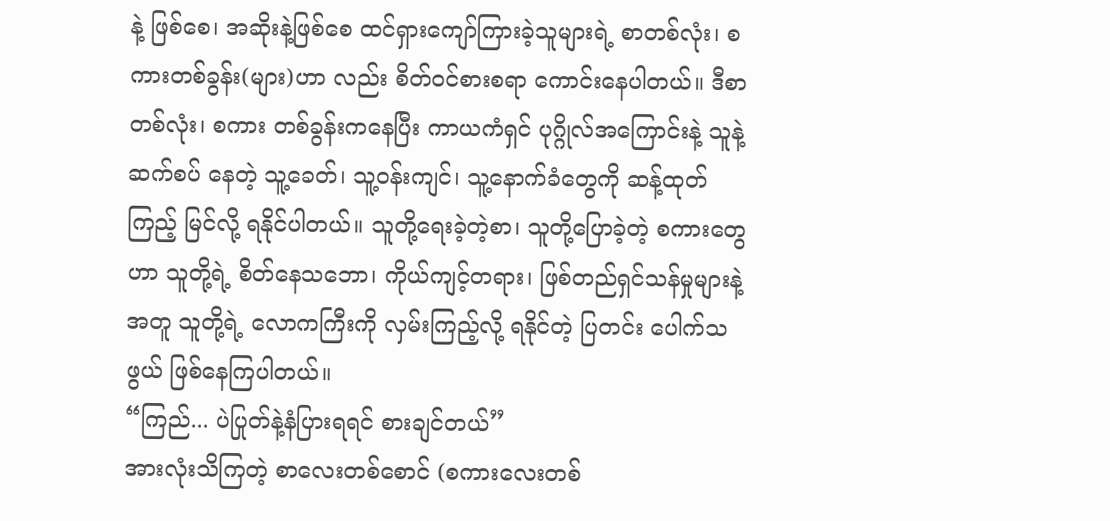နဲ့ ဖြစ်စေ၊ အဆိုးနဲ့ဖြစ်စေ ထင်ရှားကျော်ကြားခဲ့သူများရဲ့ စာတစ်လုံး၊ စကားတစ်ခွန်း(များ)ဟာ လည်း စိတ်ဝင်စားစရာ ကောင်းနေပါတယ်။ ဒီစာတစ်လုံး၊ စကား တစ်ခွန်းကနေပြီး ကာယကံရှင် ပုဂ္ဂိုလ်အကြောင်းနဲ့ သူနဲ့ ဆက်စပ် နေတဲ့ သူ့ခေတ်၊ သူ့ဝန်းကျင်၊ သူ့နောက်ခံတွေကို ဆန့်ထုတ် ကြည့် မြင်လို့ ရနိုင်ပါတယ်။ သူတို့ရေးခဲ့တဲ့စာ၊ သူတို့ပြောခဲ့တဲ့ စကားတွေ ဟာ သူတို့ရဲ့ စိတ်နေသဘော၊ ကိုယ်ကျင့်တရား၊ ဖြစ်တည်ရှင်သန်မှုများနဲ့ အတူ သူတို့ရဲ့ လောကကြီးကို လှမ်းကြည့်လို့ ရနိုင်တဲ့ ပြတင်း ပေါက်သဖွယ် ဖြစ်နေကြပါတယ်။
“ကြည်... ပဲပြုတ်နဲ့နံပြားရရင် စားချင်တယ်”
အားလုံးသိကြတဲ့ စာလေးတစ်စောင် (စကားလေးတစ်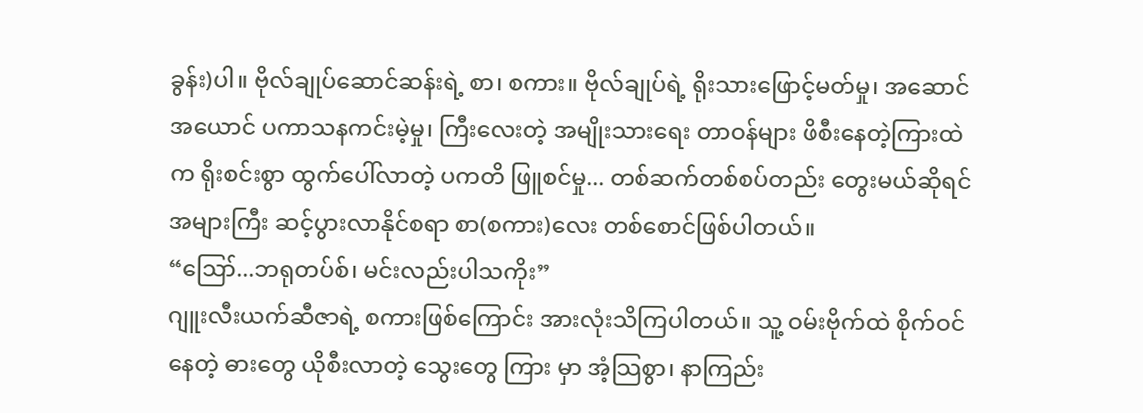ခွန်း)ပါ။ ဗိုလ်ချုပ်ဆောင်ဆန်းရဲ့ စာ၊ စကား။ ဗိုလ်ချုပ်ရဲ့ ရိုးသားဖြောင့်မတ်မှု၊ အဆောင်အယောင် ပကာသနကင်းမဲ့မှု၊ ကြီးလေးတဲ့ အမျိုးသားရေး တာဝန်များ ဖိစီးနေတဲ့ကြားထဲက ရိုးစင်းစွာ ထွက်ပေါ်လာတဲ့ ပကတိ ဖြူစင်မှု... တစ်ဆက်တစ်စပ်တည်း တွေးမယ်ဆိုရင် အများကြီး ဆင့်ပွားလာနိုင်စရာ စာ(စကား)လေး တစ်စောင်ဖြစ်ပါတယ်။
“ဪ...ဘရုတပ်စ်၊ မင်းလည်းပါသကိုး”
ဂျူးလီးယက်ဆီဇာရဲ့ စကားဖြစ်ကြောင်း အားလုံးသိကြပါတယ်။ သူ့ ဝမ်းဗိုက်ထဲ စိုက်ဝင်နေတဲ့ ဓားတွေ ယိုစီးလာတဲ့ သွေးတွေ ကြား မှာ အံ့သြစွာ၊ နာကြည်း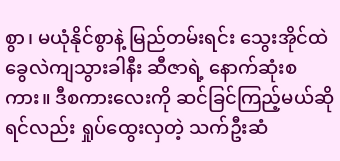စွာ၊ မယုံနိုင်စွာနဲ့ မြည်တမ်းရင်း သွေးအိုင်ထဲ ခွေလဲကျသွားခါနီး ဆီဇာရဲ့ နောက်ဆုံးစကား။ ဒီစကားလေးကို ဆင်ခြင်ကြည့်မယ်ဆိုရင်လည်း ရှုပ်ထွေးလှတဲ့ သက်ဦးဆံ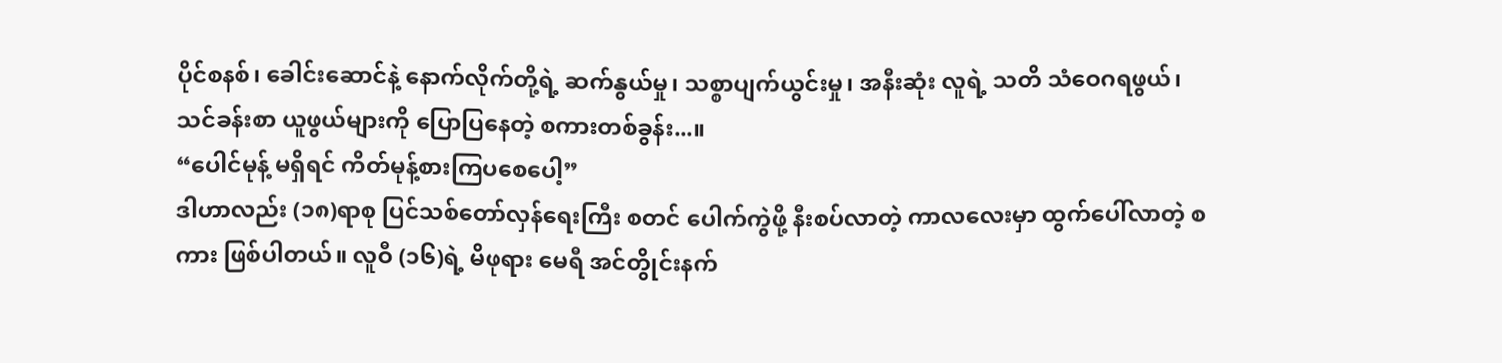ပိုင်စနစ်၊ ခေါင်းဆောင်နဲ့ နောက်လိုက်တို့ရဲ့ ဆက်နွယ်မှု၊ သစ္စာပျက်ယွင်းမှု၊ အနီးဆုံး လူရဲ့ သတိ သံဝေဂရဖွယ်၊ သင်ခန်းစာ ယူဖွယ်များကို ပြောပြနေတဲ့ စကားတစ်ခွန်း...။
“ပေါင်မုန့် မရှိရင် ကိတ်မုန့်စားကြပစေပေါ့”
ဒါဟာလည်း (၁၈)ရာစု ပြင်သစ်တော်လှန်ရေးကြီး စတင် ပေါက်ကွဲဖို့ နီးစပ်လာတဲ့ ကာလလေးမှာ ထွက်ပေါ်လာတဲ့ စကား ဖြစ်ပါတယ်။ လူဝီ (၁၆)ရဲ့ မိဖုရား မေရီ အင်တွိုင်းနက်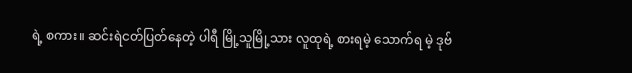ရဲ့ စကား။ ဆင်းရဲငတ်ပြတ်နေတဲ့ ပါရီ မြို့သူမြို့သား လူထုရဲ့ စားရမဲ့ သောက်ရ မဲ့ ဒုဗ်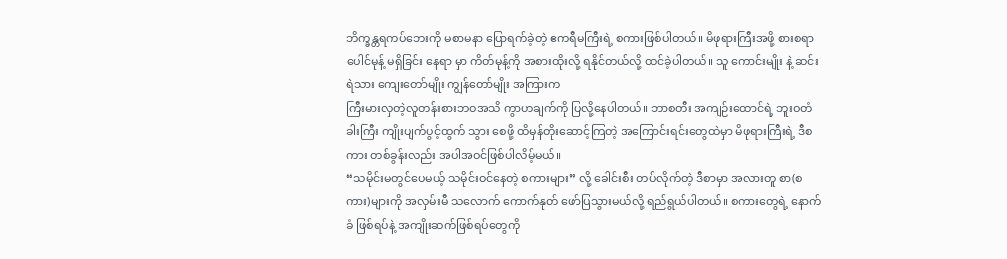ဘိက္ခန္တရကပ်ဘေးကို မစာမနာ ပြောရက်ခဲ့တဲ့ ဧကရီမကြီးရဲ့ စကားဖြစ်ပါတယ်။ မိဖုရားကြီးအဖို့ စားစရာ ပေါင်မုန့် မရှိခြင်း နေရာ မှာ ကိတ်မုန့်ကို အစားထိုးလို့ ရနိုင်တယ်လို့ ထင်ခဲ့ပါတယ်။ သူ ကောင်းမျိုး နဲ့ ဆင်းရဲသား ကျေးတော်မျိုး ကျွန်တော်မျိုး အကြားက
ကြီးမားလှတဲ့လူတန်းစားဘဝအသိ ကွာဟချက်ကို ပြလို့နေပါတယ်။ ဘာစတီး အကျဉ်းထောင်ရဲ့ ဘူးဝတံခါးကြီး ကျိုးပျက်ပွင့်ထွက် သွား စေဖို့ ထိမှန်တိုးဆောင့်ကြတဲ့ အကြောင်းရင်းတွေထဲမှာ မိဖုရားကြီးရဲ့ ဒီစကား တစ်ခွန်းလည်း အပါအဝင်ဖြစ်ပါလိမ့်မယ်။
“သမိုင်းမတွင်ပေမယ့် သမိုင်းဝင်နေတဲ့ စကားများ” လို့ ခေါင်းစီး တပ်လိုက်တဲ့ ဒီစာမှာ အလားတူ စာ(စကား)များကို အလှမ်းမီ သလောက် ကောက်နုတ် ဖော်ပြသွားမယ်လို့ ရည်ရွယ်ပါတယ်။ စကားတွေရဲ့ နောက်ခံ ဖြစ်ရပ်နဲ့ အကျိုးဆက်ဖြစ်ရပ်တွေကို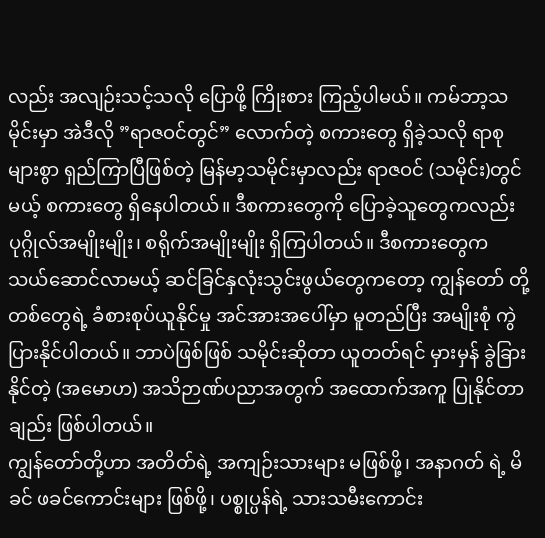လည်း အလျဉ်းသင့်သလို ပြောဖို့ ကြိုးစား ကြည့်ပါမယ်။ ကမ်ဘာ့သမိုင်းမှာ အဲဒီလို ”ရာဇဝင်တွင်” လောက်တဲ့ စကားတွေ ရှိခဲ့သလို ရာစုများစွာ ရှည်ကြာပြီဖြစ်တဲ့ မြန်မာ့သမိုင်းမှာလည်း ရာဇဝင် (သမိုင်း)တွင်မယ့် စကားတွေ ရှိနေပါတယ်။ ဒီစကားတွေကို ပြောခဲ့သူတွေကလည်း ပုဂ္ဂိုလ်အမျိုးမျိုး၊ စရိုက်အမျိုးမျိုး ရှိကြပါတယ်။ ဒီစကားတွေက သယ်ဆောင်လာမယ့် ဆင်ခြင်နှလုံးသွင်းဖွယ်တွေကတော့ ကျွန်တော် တို့ တစ်တွေရဲ့ ခံစားစုပ်ယူနိုင်မှု အင်အားအပေါ်မှာ မူတည်ပြီး အမျိုးစုံ ကွဲပြားနိုင်ပါတယ်။ ဘာပဲဖြစ်ဖြစ် သမိုင်းဆိုတာ ယူတတ်ရင် မှားမှန် ခွဲခြားနိုင်တဲ့ (အမောဟ) အသိဉာဏ်ပညာအတွက် အထောက်အကူ ပြုနိုင်တာချည်း ဖြစ်ပါတယ်။
ကျွန်တော်တို့ဟာ အတိတ်ရဲ့ အကျဉ်းသားများ မဖြစ်ဖို့၊ အနာဂတ် ရဲ့ မိခင် ဖခင်ကောင်းများ ဖြစ်ဖို့၊ ပစ္စုပ္ပန်ရဲ့ သားသမီးကောင်း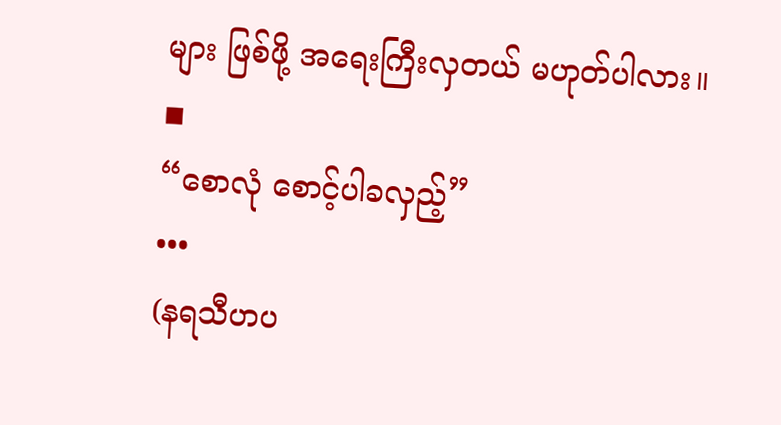များ ဖြစ်ဖို့ အရေးကြီးလှတယ် မဟုတ်ပါလား။
◾
“စောလုံ စောင့်ပါခလှည့်”
•••
(နရသီဟပ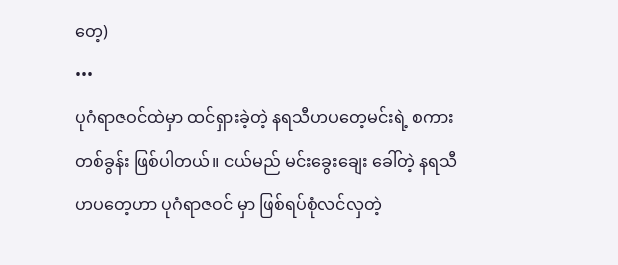တေ့)
•••
ပုဂံရာဇဝင်ထဲမှာ ထင်ရှားခဲ့တဲ့ နရသီဟပတေ့မင်းရဲ့ စကားတစ်ခွန်း ဖြစ်ပါတယ်။ ငယ်မည် မင်းခွေးချေး ခေါ်တဲ့ နရသီဟပတေ့ဟာ ပုဂံရာဇဝင် မှာ ဖြစ်ရပ်စုံလင်လှတဲ့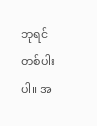ဘုရင်တစ်ပါးပါ။ အ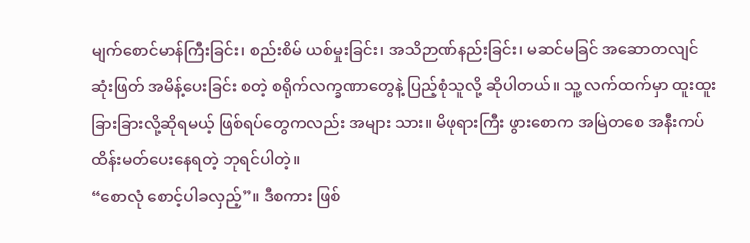မျက်စောင်မာန်ကြီးခြင်း၊ စည်းစိမ် ယစ်မှုးခြင်း၊ အသိဉာဏ်နည်းခြင်း၊ မဆင်မခြင် အဆောတလျင် ဆုံးဖြတ် အမိန့်ပေးခြင်း စတဲ့ စရိုက်လက္ခဏာတွေနဲ့ ပြည့်စုံသူလို့ ဆိုပါတယ်။ သူ့ လက်ထက်မှာ ထူးထူးခြားခြားလို့ဆိုရမယ့် ဖြစ်ရပ်တွေကလည်း အများ သား။ မိဖုရားကြီး ဖွားစောက အမြဲတစေ အနီးကပ် ထိန်းမတ်ပေးနေရတဲ့ ဘုရင်ပါတဲ့။
“စောလုံ စောင့်ပါခလှည့်”။ ဒီစကား ဖြစ်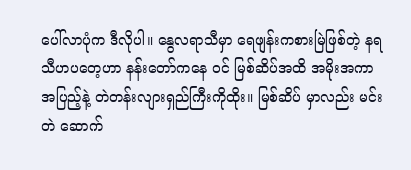ပေါ်လာပုံက ဒီလိုပါ။ နွေလရာသီမှာ ရေဖျန်းကစားမြဲဖြစ်တဲ့ နရသီဟပတေ့ဟာ နန်းတော်ကနေ ၀င် မြစ်ဆိပ်အထိ အမိုးအကာအပြည့်နဲ့ တဲတန်းလျားရှည်ကြီးကိုထိုး။ မြစ်ဆိပ် မှာလည်း မင်းတဲ ဆောက်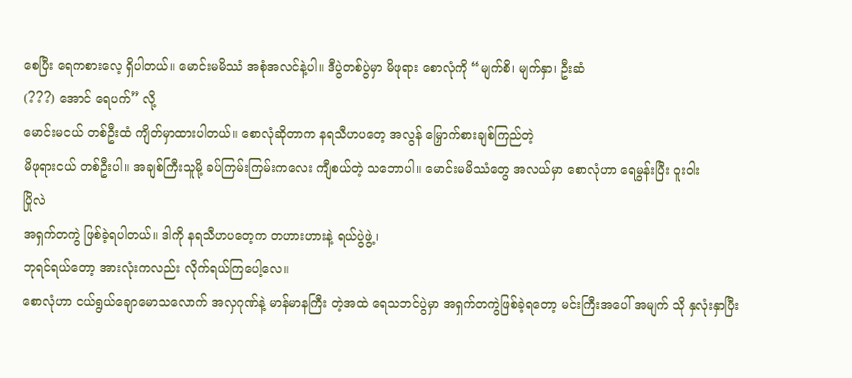စေပြီး ရေကစားလေ့ ရှိပါတယ်။ မောင်းမမိဿံ အစုံအလင်နဲ့ပါ။ ဒီပွဲတစ်ပွဲမှာ မိဖုရား စောလုံကို “မျက်စိ၊ မျက်နှာ၊ ဦးဆံ
(???) အောင် ရေပက်” လို့
မောင်းမငယ် တစ်ဦးထံ ကျိတ်မှာထားပါတယ်။ စောလုံဆိုတာက နရသီဟပတေ့ အလွန် မြှောက်စားချစ်ကြည်တဲ့
မိဖုရားငယ် တစ်ဦးပါ။ အချစ်ကြီးသူမို့ ခပ်ကြမ်းကြမ်းကလေး ကျီစယ်တဲ့ သဘောပါ။ မောင်းမမိဿံတွေ အလယ်မှာ စောလုံဟာ ရေမွန်းပြီး ဝူးဝါး
ပြိုလဲ
အရှက်တကွဲ ဖြစ်ခဲ့ရပါတယ်။ ဒါကို နရသီဟပတေ့က တဟားဟားနဲ့ ရယ်ပွဲဖွဲ့၊
ဘုရင်ရယ်တော့ အားလုံးကလည်း လိုက်ရယ်ကြပေါ့လေ။
စောလုံဟာ ငယ်ရွယ်ချောမောသလောက် အလှဂုဏ်နဲ့ မာန်မာနကြီး တဲ့အထဲ ရေသဘင်ပွဲမှာ အရှက်တကွဲဖြစ်ခဲ့ရတော့ မင်းကြီးအပေါ် အမျက် သို နှလုံးနှာပြီး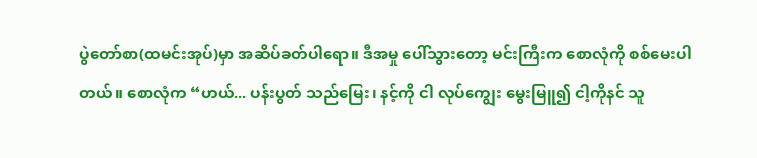ပွဲတော်စာ(ထမင်းအုပ်)မှာ အဆိပ်ခတ်ပါရော။ ဒီအမှု ပေါ်သွားတော့ မင်းကြီးက စောလုံကို စစ်မေးပါတယ်။ စောလုံက “ဟယ်... ပန်းပွတ် သည်မြေး၊ နင့်ကို ငါ လုပ်ကျွေး မွေးမြူ၍ ငါ့ကိုနင် သူ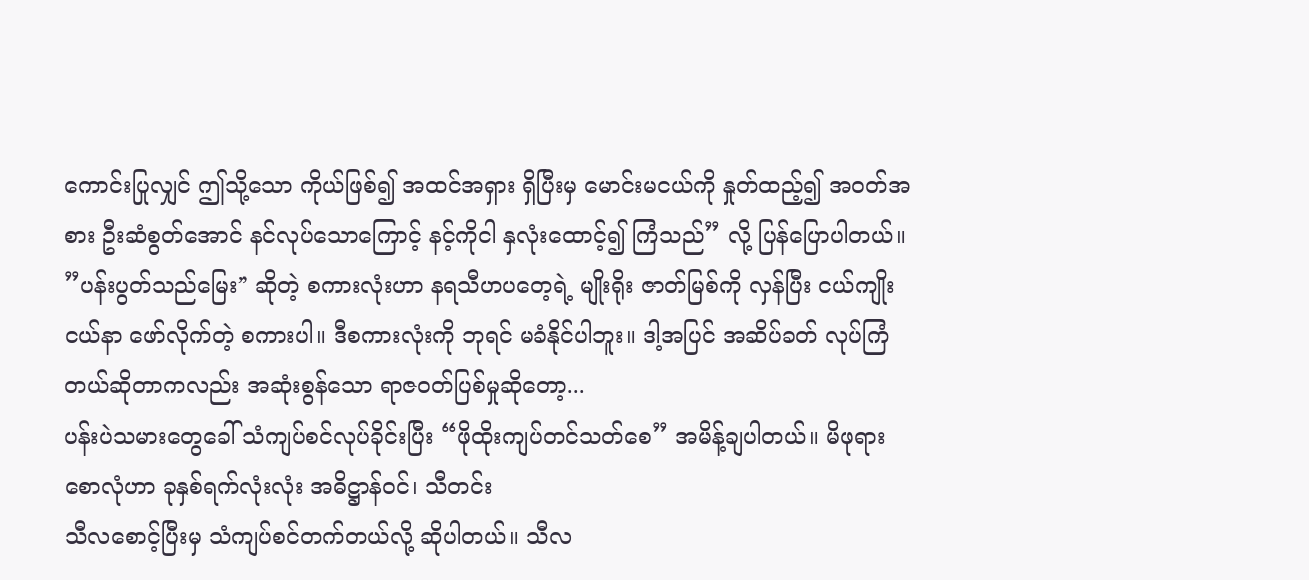ကောင်းပြုလျှင် ဤသို့သော ကိုယ်ဖြစ်၍ အထင်အရှား ရှိပြီးမှ မောင်းမငယ်ကို နှုတ်ထည့်၍ အဝတ်အစား ဦးဆံစွတ်အောင် နင်လုပ်သောကြောင့် နင့်ကိုငါ နှလုံးထောင့်၍ ကြံသည်” လို့ ပြန်ပြောပါတယ်။
”ပန်းပွတ်သည်မြေး”́ ဆိုတဲ့ စကားလုံးဟာ နရသီဟပတေ့ရဲ့ မျိုးရိုး ဇာတ်မြစ်ကို လှန်ပြီး ငယ်ကျိုးငယ်နာ ဖော်လိုက်တဲ့ စကားပါ။ ဒီစကားလုံးကို ဘုရင် မခံနိုင်ပါဘူး။ ဒါ့အပြင် အဆိပ်ခတ် လုပ်ကြံတယ်ဆိုတာကလည်း အဆုံးစွန်သော ရာဇဝတ်ပြစ်မှုဆိုတော့...
ပန်းပဲသမားတွေခေါ် သံကျပ်စင်လုပ်ခိုင်းပြီး “ဖိုထိုးကျပ်တင်သတ်စေ” အမိန့်ချပါတယ်။ မိဖုရားစောလုံဟာ ခုနှစ်ရက်လုံးလုံး အဓိဋ္ဌာန်ဝင်၊ သီတင်း
သီလစောင့်ပြီးမှ သံကျပ်စင်တက်တယ်လို့ ဆိုပါတယ်။ သီလ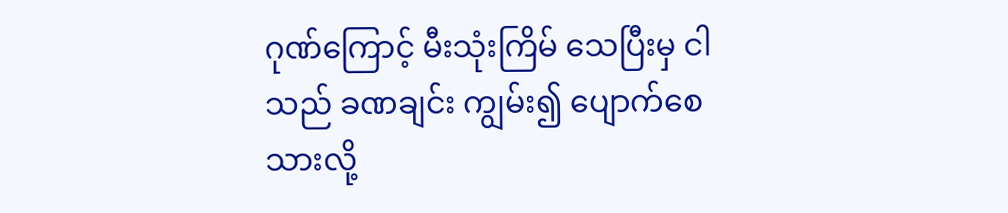ဂုဏ်ကြောင့် မီးသုံးကြိမ် သေပြီးမှ ငါသည် ခဏချင်း ကျွမ်း၍ ပျောက်စေသားလို့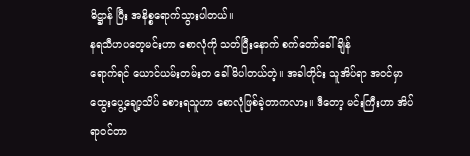ဓိဋ္ဌာန် ပြီး အနိစ္စရောက်သွားပါတယ်။
နရသီဟပတေ့မင်းဟာ စောလုံကို သတ်ပြီးနောက် စက်တော်ခေါ်ချိန်
ရောက်ရင် ယောင်ယမ်းတမ်းတ ခေါ်မိပါတယ်တဲ့။ အခါတိုင်း သူအိပ်ရာ အဝင်မှာ ထွေးပွေ့ချော့သိပ် ခစားရသူဟာ စောလုံဖြစ်ခဲ့တာကလား။ ဒီတော့ မင်းကြီးဟာ အိပ်ရာဝင်တာ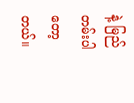နဲ့ မြည်တမ်းပါတော့တယ်။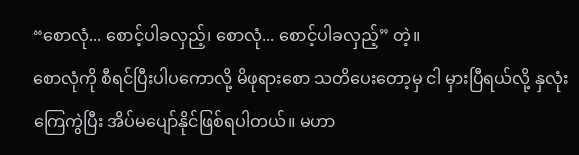“စောလုံ... စောင့်ပါခလှည့်၊ စောလုံ... စောင့်ပါခလှည့်” တဲ့။
စောလုံကို စီရင်ပြီးပါပကောလို့ မိဖုရားစော သတိပေးတော့မှ ငါ မှားပြီရယ်လို့ နှလုံးကြေကွဲပြီး အိပ်မပျော်နိုင်ဖြစ်ရပါတယ်။ မဟာ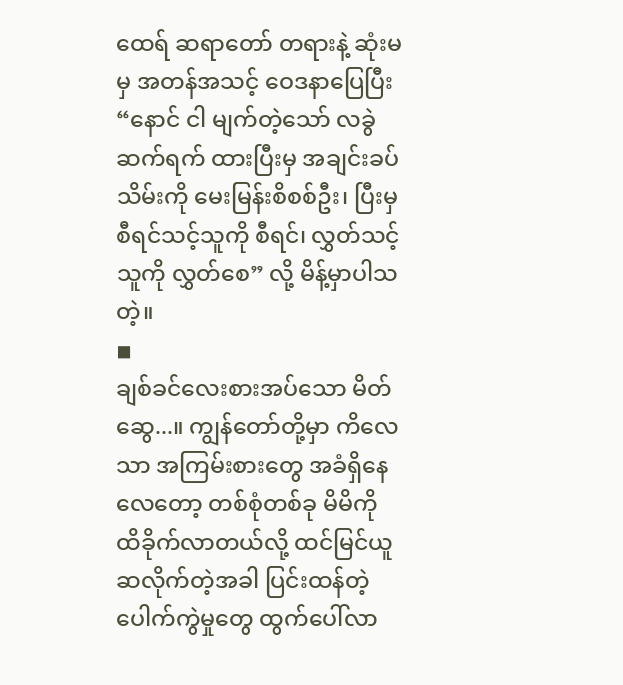ထေရ် ဆရာတော် တရားနဲ့ ဆုံးမမှ အတန်အသင့် ဝေဒနာပြေပြီး “နောင် ငါ မျက်တဲ့သော် လခွဲဆက်ရက် ထားပြီးမှ အချင်းခပ်သိမ်းကို မေးမြန်းစိစစ်ဦး၊ ပြီးမှ စီရင်သင့်သူကို စီရင်၊ လွှတ်သင့်သူကို လွှတ်စေ” လို့ မိန့်မှာပါသတဲ့။
◾
ချစ်ခင်လေးစားအပ်သော မိတ်ဆွေ...။ ကျွန်တော်တို့မှာ ကိလေသာ အကြမ်းစားတွေ အခံရှိနေလေတော့ တစ်စုံတစ်ခု မိမိကို ထိခိုက်လာတယ်လို့ ထင်မြင်ယူဆလိုက်တဲ့အခါ ပြင်းထန်တဲ့ ပေါက်ကွဲမှုတွေ ထွက်ပေါ်လာ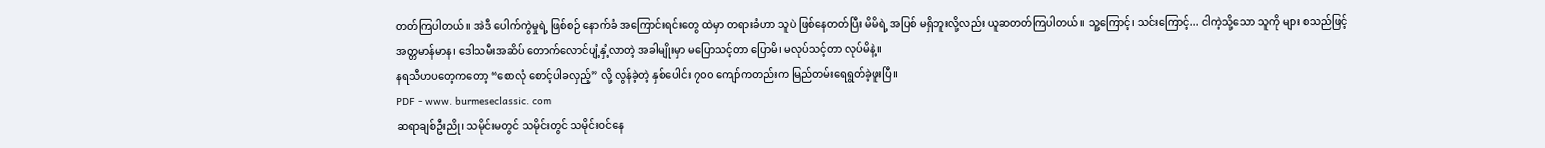တတ်ကြပါတယ်။ အဲဒီ ပေါက်ကွဲမှုရဲ့ ဖြစ်စဉ် နောက်ခံ အကြောင်းရင်းတွေ ထဲမှာ တရားခံဟာ သူပဲ ဖြစ်နေတတ်ပြီး မိမိရဲ့ အပြစ် မရှိဘူးလို့လည်း ယူဆတတ်ကြပါတယ်။ သူ့ကြောင့်၊ သင်းကြောင့်... ငါကဲ့သို့သော သူကို များ စသည်ဖြင့် အတ္တမာန်မာန၊ ဒေါသမီးအဆိပ် တောက်လောင်ပျံ့နှံ့လာတဲ့ အခါမျိုးမှာ မပြောသင့်တာ ပြောမိ၊ မလုပ်သင့်တာ လုပ်မိနဲ့။
နရသီဟပတေ့ကတော့ “စောလုံ စောင့်ပါခလှည့်” လို့ လွန်ခဲ့တဲ့ နှစ်ပေါင်း ၇၀၀ ကျော်ကတည်းက မြည်တမ်းရေရွတ်ခဲ့ဖူးပြီ။
PDF - www. burmeseclassic. com
ဆရာချစ်ဦးညို၊ သမိုင်းမတွင် သမိုင်းတွင် သမိုင်းဝင်နေ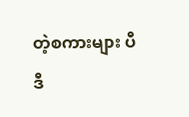တဲ့စကားများ ပီဒီ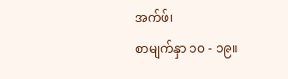အက်ဖ်၊
စာမျက်နှာ ၁၀ - ၁၉။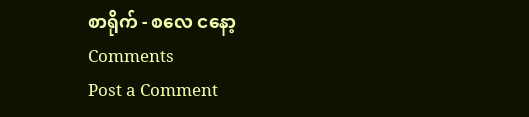စာရိုက် - စလေ ငနော့
Comments
Post a Comment